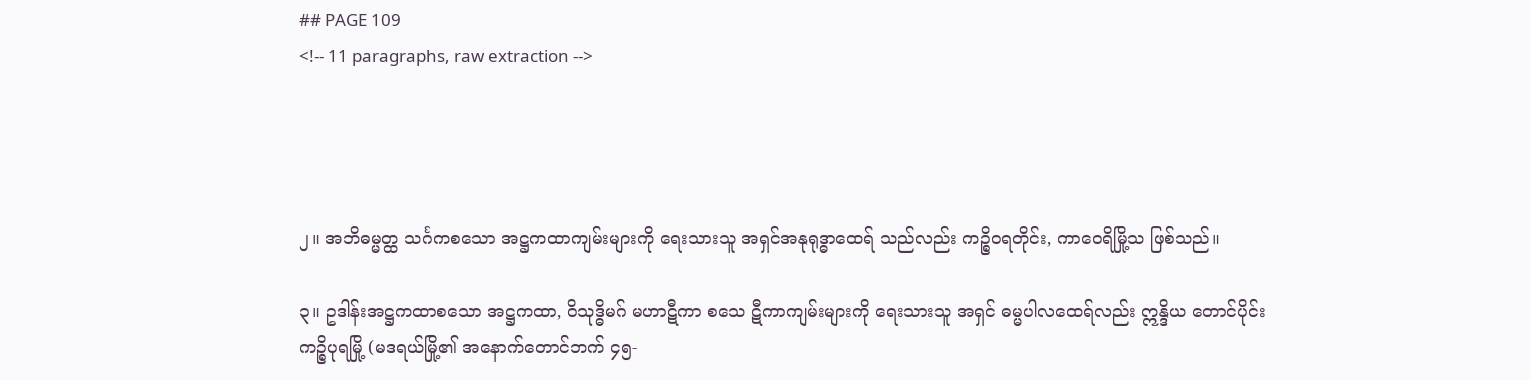## PAGE 109
<!-- 11 paragraphs, raw extraction -->




၂။ အဘိဓမ္မတ္ထ သင်္ဂကစသော အဋ္ဌကထာကျမ်းများကို ရေးသားသူ အရှင်အနုရုဒ္ဓာထေရ် သည်လည်း ကဉ္စိဝရတိုင်း, ကာဝေရိမြို့သ ဖြစ်သည်။

၃။ ဥဒါန်းအဋ္ဌကထာစသော အဋ္ဌကထာ, ဝိသုဒ္ဓိမဂ် မဟာဋီကာ စသေ ဋီကာကျမ်းများကို ရေးသားသူ အရှင် ဓမ္မပါလထေရ်လည်း ဣန္ဒိယ တောင်ပိုင်းကဉ္စိပုရမြို့ (မဒရယ်မြို့၏ အနောက်တောင်ဘက် ၄၅-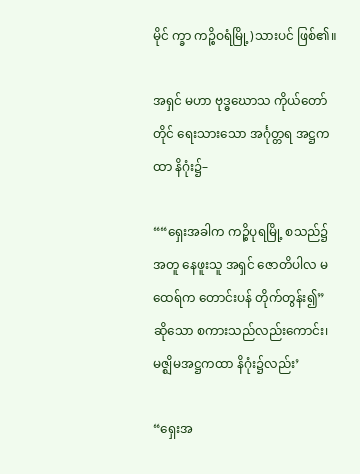မိုင် က္ခာ ကဉ္စိဝရံမြို့)သားပင် ဖြစ်၏။

အရှင် မဟာ ဗုဒ္ဓဃောသ ကိုယ်တော်တိုင် ရေးသားသော အင်္ဂုတ္တရ အဋ္ဌကထာ နိဂုံး၌–

““ရှေးအခါက ကဉ္စိပုရမြို့ စသည်၌ အတူ နေဖူးသူ အရှင် ဇောတိပါလ မထေရ်က တောင်းပန် တိုက်တွန်း၍” ဆိုသော စကားသည်လည်းကောင်း၊ မဇ္ဈိမအဋ္ဌကထာ နိဂုံး၌လည်း’

“ရှေးအ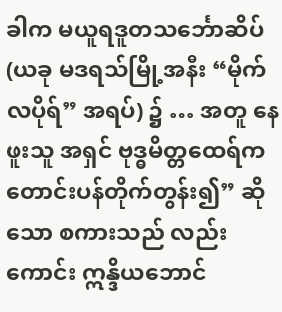ခါက မယူရဒူတသင်္ဘောဆိပ် (ယခု မဒရသ်မြို့အနီး “မိုက်လပိုရ်” အရပ်) ၌ … အတူ နေဖူးသူ အရှင် ဗုဒ္ဓမိတ္တထေရ်က တောင်းပန်တိုက်တွန်း၍” ဆိုသော စကားသည် လည်းကောင်း ဣန္ဒိယဘောင်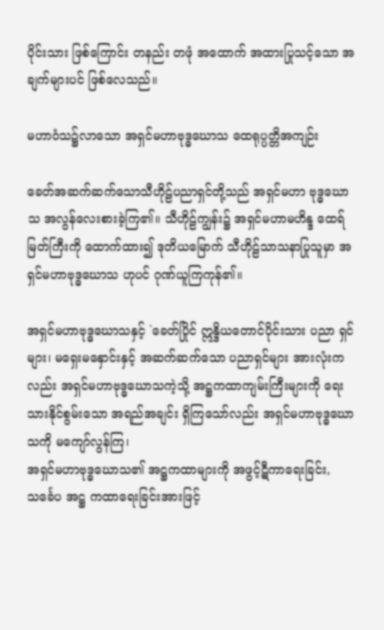ပိုင်းသား ဖြစ်ကြောင်း တနည်း တဖုံ အထောက် အထားပြုသင့်သော အချက်များပင် ဖြစ်လေသည်။

မဟာဝံသ၌လာသော အရှင်မဟာဗုဒ္ဓဃောသ ထေရုပ္ပတ္တိအကျဉ်း

ခေတ်အဆက်ဆက်သောသီဟိုဠ်ပညာရှင်တို့သည် အရှင်မဟာ ဗုဒ္ဓဃောသ အလွန်လေးစားခဲ့ကြ၏။ သီဟိုဠ်ကျွန်း၌ အရှင်မဟာမဟိန္ဒ ထေရ်မြတ်ကြီးကို ထောက်ထား၍ ဒုတိယမြောက် သီဟိုဠ်သာသနာပြုသူမှာ အရှင်မဟာဗုဒ္ဓဃောသ ဟုပင် ဂုဏ်ယူကြကုန်၏။

အရှင်မဟာဗုဒ္ဓဃောသနှင့် `ခေတ်ပြိုင် ဣန္ဒိယတောင်ပိုင်းသား ပညာ ရှင်များ၊ မရှေးမနှောင်းနှင့် အဆက်ဆက်သော ပညာရှင်များ အားလုံးကလည်း အရှင်မဟာဗုဒ္ဓဃောသကဲ့သို့ အဋ္ဌကထာကျမ်းကြီးများကို ရေးသားနိုင်စွမ်းသော အရည်အချင်း ရှိကြသော်လည်း အရှင်မဟာဗုဒ္ဓဃောသကို မကျော်လွန်ကြ၊
အရှင်မဟာဗုဒ္ဓဃောသ၏ အဋ္ဌကထာများကို အဖွင့်ဋီကာရေးခြင်း,သင်္ခေပ အဋ္ဌ ကထာရေးခြင်းအားဖြင့်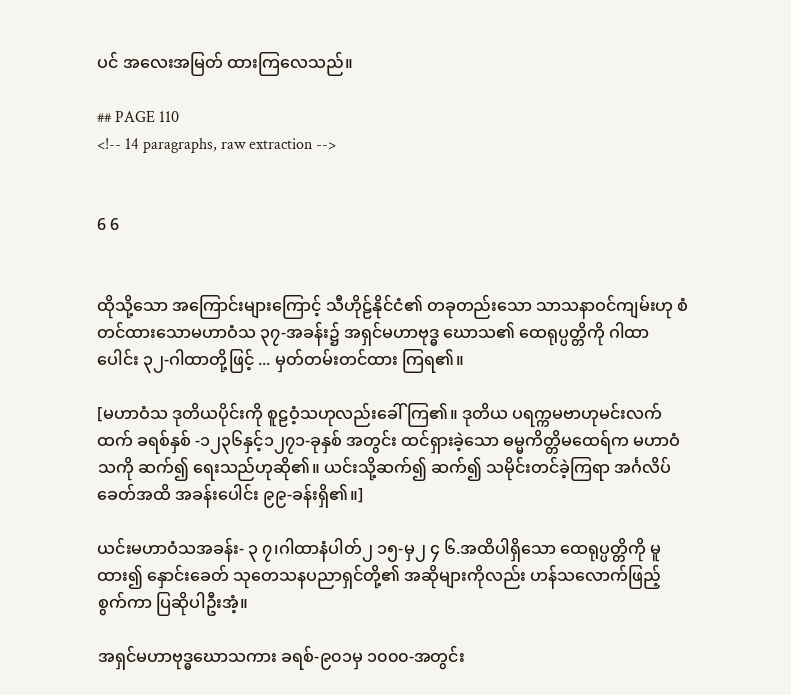ပင် အလေးအမြတ် ထားကြလေသည်။

## PAGE 110
<!-- 14 paragraphs, raw extraction -->


6 6


ထိုသို့သော အကြောင်းများကြောင့် သီဟိုဠ်နိုင်ငံ၏ တခုတည်းသော သာသနာဝင်ကျမ်းဟု စံတင်ထားသောမဟာဝံသ ၃၇-အခန်း၌ အရှင်မဟာဗုဒ္ဓ ဃောသ၏ ထေရုပ္ပတ္တိကို ဂါထာပေါင်း ၃၂-ဂါထာတို့ဖြင့် ... မှတ်တမ်းတင်ထား ကြရ၏။

[မဟာဝံသ ဒုတိယပိုင်းကို စူဠဝံ့သဟုလည်းခေါ်ကြ၏။ ဒုတိယ ပရက္ကမဗာဟုမင်းလက်ထက် ခရစ်နှစ် -၁၂၃၆နှင့်၁၂၇၁-ခုနှစ် အတွင်း ထင်ရှားခဲ့သော ဓမ္မကိတ္တိမထေရ်က မဟာဝံသကို ဆက်၍ ရေးသည်ဟုဆို၏။ ယင်းသို့ဆက်၍ ဆက်၍ သမိုင်းတင်ခဲ့ကြရာ အင်္ဂလိပ်ခေတ်အထိ အခန်းပေါင်း ၉၉-ခန်းရှိ၏။]

ယင်းမဟာဝံသအခန်း- ၃ ၇၊ဂါထာနံပါတ်၂ ၁၅-မှ၂ ၄ ၆.အထိပါရှိသော ထေရုပ္ပတ္တိကို မူထား၍ နှောင်းခေတ် သုတေသနပညာရှင်တို့၏ အဆိုများကိုလည်း ဟန်သလောက်ဖြည့်စွက်ကာ ပြဆိုပါဦးအံ့။

အရှင်မဟာဗုဒ္ဓဃောသကား ခရစ်-၉၀၁မှ ၁၀၀၀-အတွင်း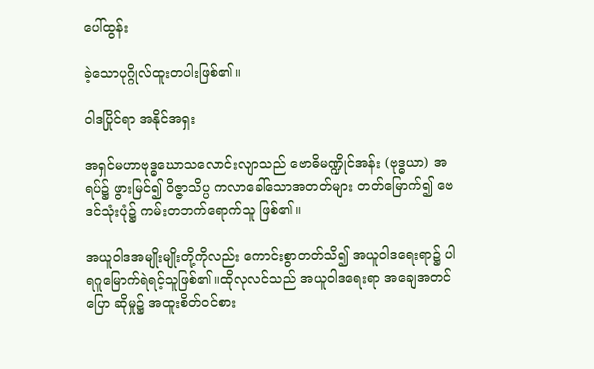ပေါ်ထွန်း

ခဲ့သောပုဂ္ဂိုလ်ထူးတပါးဖြစ်၏။

ဝါဒပြိုင်ရာ အနိုင်အရှး

အရှင်မဟာဗုဒ္ဓဃောသလောင်းလျာသည် ဗောဓိမဏ္ဍိုင်အန်း (ဗုဒ္ဓယာ) အရပ်၌ ဖွားမြင်၍ ဝိဇ္ဇာသိပ္ပ ကလာခေါ်သောအတတ်များ တတ်မြောက်၍ ဗေဒင်သုံးပုံ၌ ကမ်းတဘက်ရောက်သူ ဖြစ်၏။

အယူဝါဒအမျိုးမျိုးတို့ကိုလည်း ကောင်းစွာတတ်သိ၍ အယူဝါဒရေးရာ၌ ပါရဂူမြောက်ရဲရင့်သူဖြစ်၏။ထိုလုလင်သည် အယူဝါဒရေးရာ အချေအတင် ပြော ဆိုမှု၌ အထူးစိတ်ဝင်စား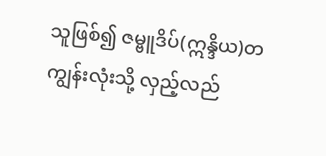သူဖြစ်၍ ဇမ္ဗူဒိပ်(ဣန္ဒိယ)တကျွန်းလုံးသို့ လှည့်လည်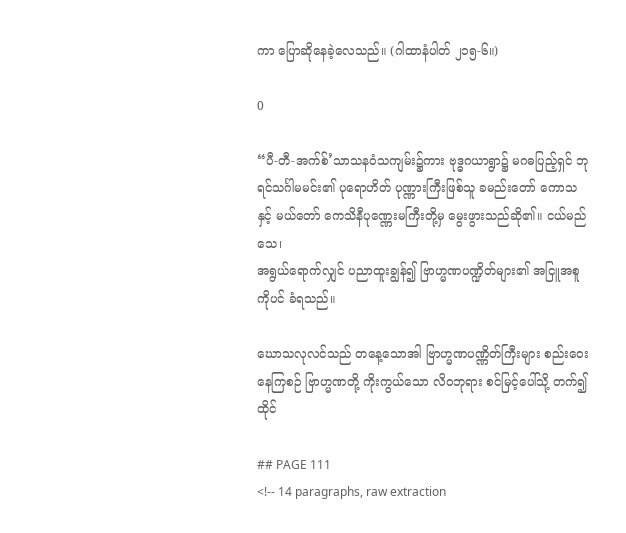ကာ ပြောဆိုနေခဲ့လေသည်။ (ဂါထာနံပါတ် ၂၁၅-၆။)

0

“ပီ-တီ-အက်စ်’သာသနဝံသကျမ်း၌ကား ဗုဒ္ဓဂယာရွာ၌ မဂဓပြည့်ရှင် ဘုရင်သင်္ဂါမမင်း၏ ပုရောဟိတ် ပုဏ္ဏားကြီးဖြစ်သူ ခမည်းတော် ကောသနှင့် မယ်တော် ကေသိနီပုဏ္ဏေးမကြီးတို့မှ မွေးဖွားသည်ဆို၏။ ငယ်မည် သေ၊
အရွယ်ရောက်လျှင် ပညာထူးချွန်၍ ဗြာဟ္မဏပဏ္ဍိတ်များ၏ အငြူအစူကိုပင် ခံရသည်။

ဃောသလုလင်သည် တနေ့သောအါ ဗြာဟ္မဏပဏ္ဏိတ်ကြီးများ စည်းဝေး နေကြစဉ် ဗြာဟ္မဏတို့ ကိုးကွယ်သော လိဝဘုရား စင်မြင့်ပေါ်သို့ တက်၍ ထိုင်

## PAGE 111
<!-- 14 paragraphs, raw extraction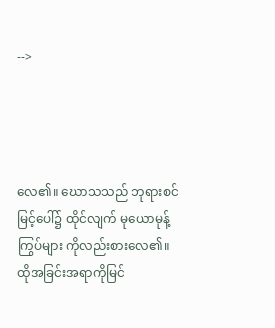-->




လေ၏။ ဃောသသည် ဘုရားစင်မြင့်ပေါ်၌ ထိုင်လျက် မုယောမုန့်ကြွပ်များ ကိုလည်းစားလေ၏။ ထိုအခြင်းအရာကိုမြင်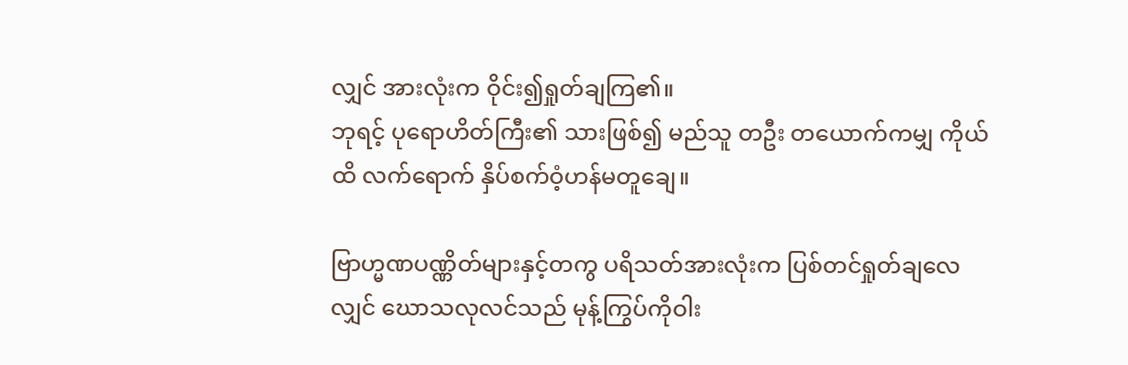လျှင် အားလုံးက ဝိုင်း၍ရှုတ်ချကြ၏။
ဘုရင့် ပုရောဟိတ်ကြီး၏ သားဖြစ်၍ မည်သူ တဦး တယောက်ကမျှ ကိုယ်ထိ လက်ရောက် နှိပ်စက်ဝံ့ဟန်မတူချေ။

ဗြာဟ္မဏပဏ္ဏိတ်များနှင့်တကွ ပရိသတ်အားလုံးက ပြစ်တင်ရှုတ်ချလေလျှင် ဃောသလုလင်သည် မုန့်ကြွပ်ကိုဝါး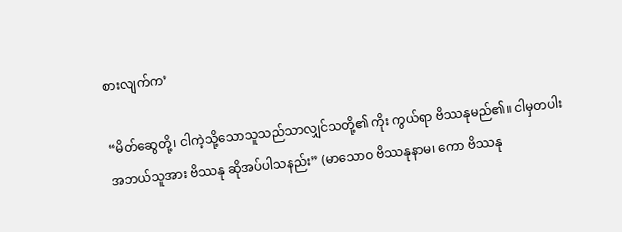စားလျက်က’

“မိတ်ဆွေတို့၊ ငါကဲ့သို့သောသူသည်သာလျှင်သတို့၏ ကိုး ကွယ်ရာ ဗိဿနုမည်၏။ ငါမှတပါးအဘယ်သူအား ဗိဿနု ဆိုအပ်ပါသနည်း” (မာသောဝ ဗိဿနုနာမ၊ ကော ဗိဿနု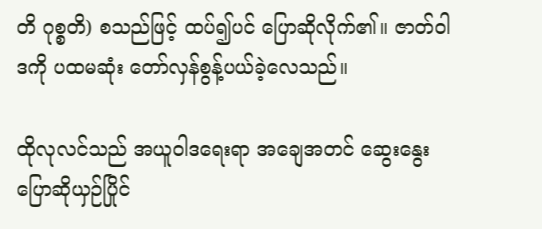တိ ဂုစ္စတိ) စသည်ဖြင့် ထပ်၍ပင် ပြောဆိုလိုက်၏။ ဇာတ်ဝါဒကို ပထမဆုံး တော်လှန်စွန့်ပယ်ခဲ့လေသည်။

ထိုလုလင်သည် အယူဝါဒရေးရာ အချေအတင် ဆွေးနွေးပြောဆိုယှဉ်ပြိုင်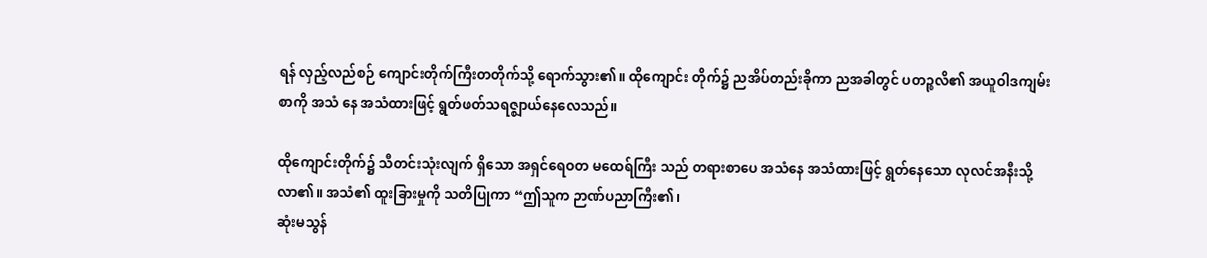ရန် လှည့်လည်စဉ် ကျောင်းတိုက်ကြီးတတိုက်သို့ ရောက်သွား၏။ ထိုကျောင်း တိုက်၌ ညအိပ်တည်းခိုကာ ညအခါတွင် ပတဉ္စလိ၏ အယူဝါဒကျမ်းစာကို အသံ နေ အသံထားဖြင့် ရွတ်ဖတ်သရဇ္ဈာယ်နေလေသည်။

ထိုကျောင်းတိုက်၌ သီတင်းသုံးလျက် ရှိသော အရှင်ရေဝတ မထေရ်ကြီး သည် တရားစာပေ အသံနေ အသံထားဖြင့် ရွတ်နေသော လုလင်အနီးသို့ လာ၏။ အသံ၏ ထူးခြားမှုကို သတိပြုကာ “ဤသူက ဉာဏ်ပညာကြီး၏၊
ဆုံးမသွန်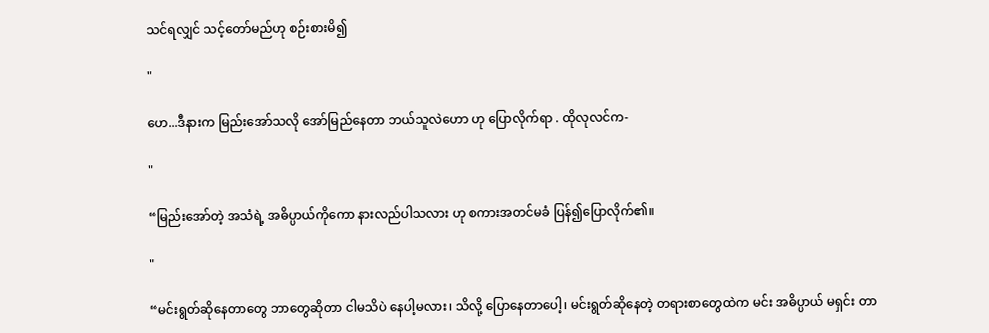သင်ရလျှင် သင့်တော်မည်ဟု စဉ်းစားမိ၍

"

ဟေ...ဒီနားက မြည်းအော်သလို အော်မြည်နေတာ ဘယ်သူလဲဟော ဟု ပြောလိုက်ရာ . ထိုလုလင်က-

"

“မြည်းအော်တဲ့ အသံရဲ့ အဓိပ္ပာယ်ကိုကော နားလည်ပါသလား ဟု စကားအတင်မခံ ပြန်၍ပြောလိုက်၏။

"

“မင်းရွတ်ဆိုနေတာတွေ ဘာတွေဆိုတာ ငါမသိပဲ နေပါ့မလား၊ သိလို့ ပြောနေတာပေါ့၊ မင်းရွတ်ဆိုနေတဲ့ တရားစာတွေထဲက မင်း အဓိပ္ပာယ် မရှင်း တာ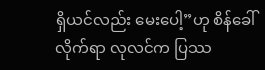ရှိယင်လည်း မေးပေါ့”ဟု စိန်ခေါ်လိုက်ရာ လုလင်က ပြဿ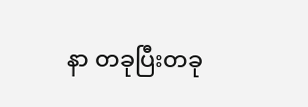နာ တခုပြီးတခု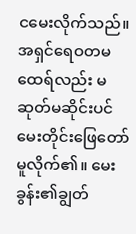ငမေးလိုက်သည်။ အရှင်ရေဝတမထေရ်လည်း မဆုတ်မဆိုင်းပင် မေးတိုင်းဖြေတော် မူလိုက်၏။ မေးခွန်း၏ချွတ်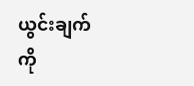ယွင်းချက်ကို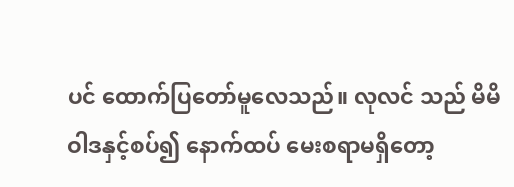ပင် ထောက်ပြတော်မူလေသည်။ လုလင် သည် မိမိဝါဒနှင့်စပ်၍ နောက်ထပ် မေးစရာမရှိတော့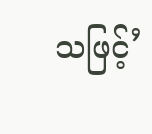သဖြင့်’